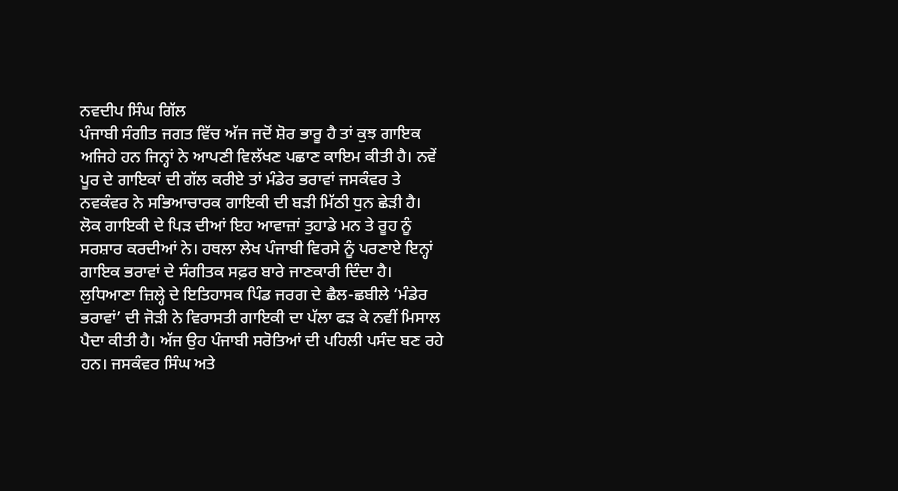ਨਵਦੀਪ ਸਿੰਘ ਗਿੱਲ
ਪੰਜਾਬੀ ਸੰਗੀਤ ਜਗਤ ਵਿੱਚ ਅੱਜ ਜਦੋਂ ਸ਼ੋਰ ਭਾਰੂ ਹੈ ਤਾਂ ਕੁਝ ਗਾਇਕ ਅਜਿਹੇ ਹਨ ਜਿਨ੍ਹਾਂ ਨੇ ਆਪਣੀ ਵਿਲੱਖਣ ਪਛਾਣ ਕਾਇਮ ਕੀਤੀ ਹੈ। ਨਵੇਂ ਪੂਰ ਦੇ ਗਾਇਕਾਂ ਦੀ ਗੱਲ ਕਰੀਏ ਤਾਂ ਮੰਡੇਰ ਭਰਾਵਾਂ ਜਸਕੰਵਰ ਤੇ ਨਵਕੰਵਰ ਨੇ ਸਭਿਆਚਾਰਕ ਗਾਇਕੀ ਦੀ ਬੜੀ ਮਿੱਠੀ ਧੁਨ ਛੇੜੀ ਹੈ। ਲੋਕ ਗਾਇਕੀ ਦੇ ਪਿੜ ਦੀਆਂ ਇਹ ਆਵਾਜ਼ਾਂ ਤੁਹਾਡੇ ਮਨ ਤੇ ਰੂਹ ਨੂੰ ਸਰਸ਼ਾਰ ਕਰਦੀਆਂ ਨੇ। ਹਥਲਾ ਲੇਖ ਪੰਜਾਬੀ ਵਿਰਸੇ ਨੂੰ ਪਰਣਾਏ ਇਨ੍ਹਾਂ ਗਾਇਕ ਭਰਾਵਾਂ ਦੇ ਸੰਗੀਤਕ ਸਫ਼ਰ ਬਾਰੇ ਜਾਣਕਾਰੀ ਦਿੰਦਾ ਹੈ।
ਲੁਧਿਆਣਾ ਜ਼ਿਲ੍ਹੇ ਦੇ ਇਤਿਹਾਸਕ ਪਿੰਡ ਜਰਗ ਦੇ ਛੈਲ-ਛਬੀਲੇ ‘ਮੰਡੇਰ ਭਰਾਵਾਂ’ ਦੀ ਜੋੜੀ ਨੇ ਵਿਰਾਸਤੀ ਗਾਇਕੀ ਦਾ ਪੱਲਾ ਫੜ ਕੇ ਨਵੀਂ ਮਿਸਾਲ ਪੈਦਾ ਕੀਤੀ ਹੈ। ਅੱਜ ਉਹ ਪੰਜਾਬੀ ਸਰੋਤਿਆਂ ਦੀ ਪਹਿਲੀ ਪਸੰਦ ਬਣ ਰਹੇ ਹਨ। ਜਸਕੰਵਰ ਸਿੰਘ ਅਤੇ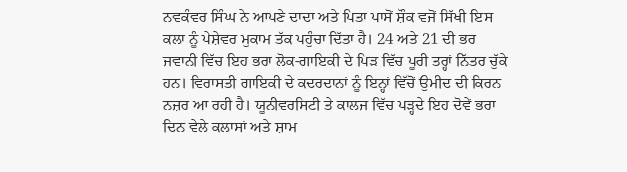ਨਵਕੰਵਰ ਸਿੰਘ ਨੇ ਆਪਣੇ ਦਾਦਾ ਅਤੇ ਪਿਤਾ ਪਾਸੋਂ ਸ਼ੌਕ ਵਜੋਂ ਸਿੱਖੀ ਇਸ ਕਲਾ ਨੂੰ ਪੇਸ਼ੇਵਰ ਮੁਕਾਮ ਤੱਕ ਪਹੁੰਚਾ ਦਿੱਤਾ ਹੈ। 24 ਅਤੇ 21 ਦੀ ਭਰ ਜਵਾਨੀ ਵਿੱਚ ਇਹ ਭਰਾ ਲੋਕ-ਗਾਇਕੀ ਦੇ ਪਿੜ ਵਿੱਚ ਪੂਰੀ ਤਰ੍ਹਾਂ ਨਿੱਤਰ ਚੁੱਕੇ ਹਨ। ਵਿਰਾਸਤੀ ਗਾਇਕੀ ਦੇ ਕਦਰਦਾਨਾਂ ਨੂੰ ਇਨ੍ਹਾਂ ਵਿੱਚੋਂ ਉਮੀਦ ਦੀ ਕਿਰਨ ਨਜ਼ਰ ਆ ਰਹੀ ਹੈ। ਯੂਨੀਵਰਸਿਟੀ ਤੇ ਕਾਲਜ ਵਿੱਚ ਪੜ੍ਹਦੇ ਇਹ ਦੋਵੇਂ ਭਰਾ ਦਿਨ ਵੇਲੇ ਕਲਾਸਾਂ ਅਤੇ ਸ਼ਾਮ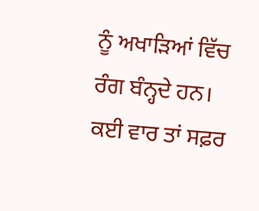ਨੂੰ ਅਖਾੜਿਆਂ ਵਿੱਚ ਰੰਗ ਬੰਨ੍ਹਦੇ ਹਨ। ਕਈ ਵਾਰ ਤਾਂ ਸਫ਼ਰ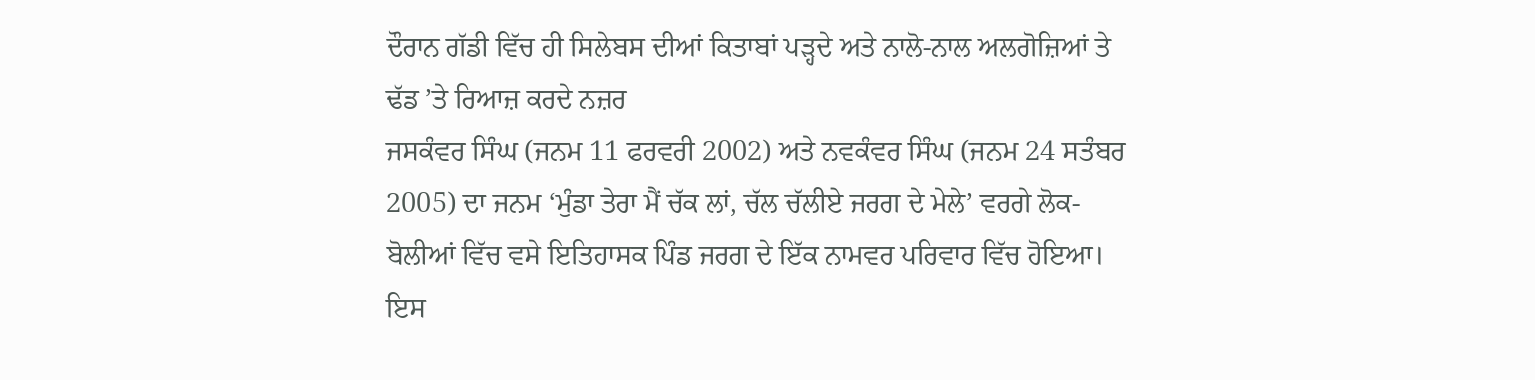ਦੌਰਾਨ ਗੱਡੀ ਵਿੱਚ ਹੀ ਸਿਲੇਬਸ ਦੀਆਂ ਕਿਤਾਬਾਂ ਪੜ੍ਹਦੇ ਅਤੇ ਨਾਲੋ-ਨਾਲ ਅਲਗੋਜ਼ਿਆਂ ਤੇ ਢੱਡ ’ਤੇ ਰਿਆਜ਼ ਕਰਦੇ ਨਜ਼ਰ
ਜਸਕੰਵਰ ਸਿੰਘ (ਜਨਮ 11 ਫਰਵਰੀ 2002) ਅਤੇ ਨਵਕੰਵਰ ਸਿੰਘ (ਜਨਮ 24 ਸਤੰਬਰ 2005) ਦਾ ਜਨਮ ‘ਮੁੰਡਾ ਤੇਰਾ ਮੈਂ ਚੱਕ ਲਾਂ, ਚੱਲ ਚੱਲੀਏ ਜਰਗ ਦੇ ਮੇਲੇ’ ਵਰਗੇ ਲੋਕ-ਬੋਲੀਆਂ ਵਿੱਚ ਵਸੇ ਇਤਿਹਾਸਕ ਪਿੰਡ ਜਰਗ ਦੇ ਇੱਕ ਨਾਮਵਰ ਪਰਿਵਾਰ ਵਿੱਚ ਹੋਇਆ। ਇਸ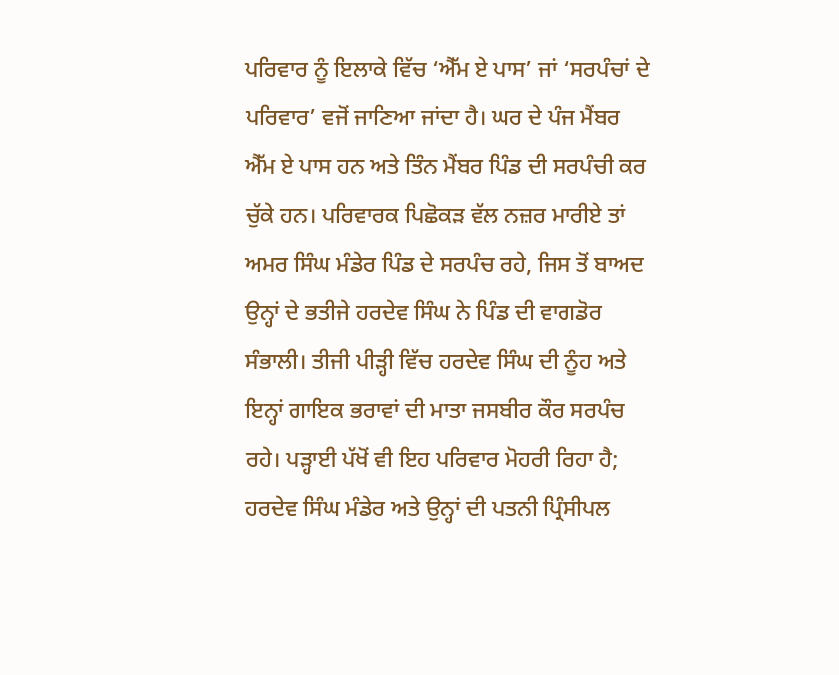ਪਰਿਵਾਰ ਨੂੰ ਇਲਾਕੇ ਵਿੱਚ ‘ਐੱਮ ਏ ਪਾਸ’ ਜਾਂ ‘ਸਰਪੰਚਾਂ ਦੇ ਪਰਿਵਾਰ’ ਵਜੋਂ ਜਾਣਿਆ ਜਾਂਦਾ ਹੈ। ਘਰ ਦੇ ਪੰਜ ਮੈਂਬਰ ਐੱਮ ਏ ਪਾਸ ਹਨ ਅਤੇ ਤਿੰਨ ਮੈਂਬਰ ਪਿੰਡ ਦੀ ਸਰਪੰਚੀ ਕਰ ਚੁੱਕੇ ਹਨ। ਪਰਿਵਾਰਕ ਪਿਛੋਕੜ ਵੱਲ ਨਜ਼ਰ ਮਾਰੀਏ ਤਾਂ ਅਮਰ ਸਿੰਘ ਮੰਡੇਰ ਪਿੰਡ ਦੇ ਸਰਪੰਚ ਰਹੇ, ਜਿਸ ਤੋਂ ਬਾਅਦ ਉਨ੍ਹਾਂ ਦੇ ਭਤੀਜੇ ਹਰਦੇਵ ਸਿੰਘ ਨੇ ਪਿੰਡ ਦੀ ਵਾਗਡੋਰ ਸੰਭਾਲੀ। ਤੀਜੀ ਪੀੜ੍ਹੀ ਵਿੱਚ ਹਰਦੇਵ ਸਿੰਘ ਦੀ ਨੂੰਹ ਅਤੇ ਇਨ੍ਹਾਂ ਗਾਇਕ ਭਰਾਵਾਂ ਦੀ ਮਾਤਾ ਜਸਬੀਰ ਕੌਰ ਸਰਪੰਚ ਰਹੇ। ਪੜ੍ਹਾਈ ਪੱਖੋਂ ਵੀ ਇਹ ਪਰਿਵਾਰ ਮੋਹਰੀ ਰਿਹਾ ਹੈ; ਹਰਦੇਵ ਸਿੰਘ ਮੰਡੇਰ ਅਤੇ ਉਨ੍ਹਾਂ ਦੀ ਪਤਨੀ ਪ੍ਰਿੰਸੀਪਲ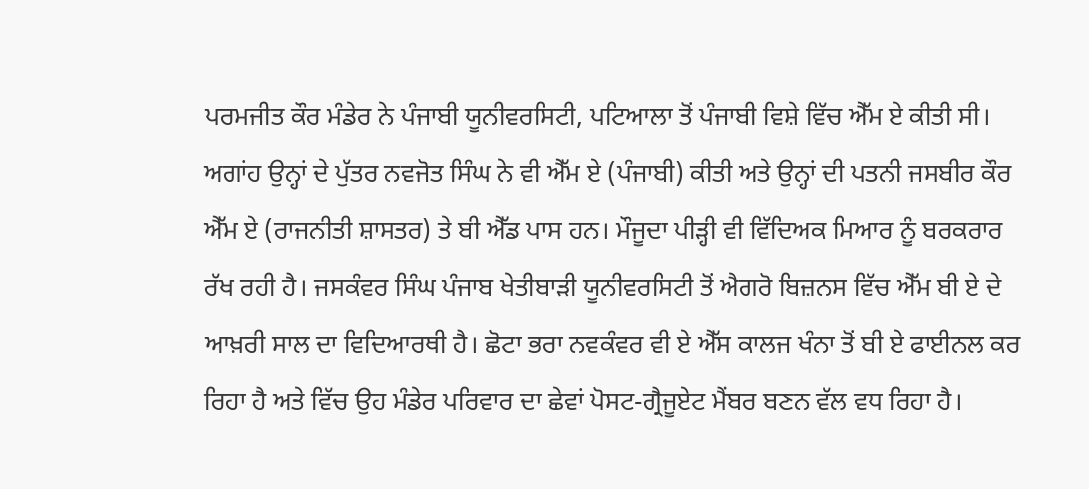ਪਰਮਜੀਤ ਕੌਰ ਮੰਡੇਰ ਨੇ ਪੰਜਾਬੀ ਯੂਨੀਵਰਸਿਟੀ, ਪਟਿਆਲਾ ਤੋਂ ਪੰਜਾਬੀ ਵਿਸ਼ੇ ਵਿੱਚ ਐੱਮ ਏ ਕੀਤੀ ਸੀ। ਅਗਾਂਹ ਉਨ੍ਹਾਂ ਦੇ ਪੁੱਤਰ ਨਵਜੋਤ ਸਿੰਘ ਨੇ ਵੀ ਐੱਮ ਏ (ਪੰਜਾਬੀ) ਕੀਤੀ ਅਤੇ ਉਨ੍ਹਾਂ ਦੀ ਪਤਨੀ ਜਸਬੀਰ ਕੌਰ ਐੱਮ ਏ (ਰਾਜਨੀਤੀ ਸ਼ਾਸਤਰ) ਤੇ ਬੀ ਐੱਡ ਪਾਸ ਹਨ। ਮੌਜੂਦਾ ਪੀੜ੍ਹੀ ਵੀ ਵਿੱਦਿਅਕ ਮਿਆਰ ਨੂੰ ਬਰਕਰਾਰ ਰੱਖ ਰਹੀ ਹੈ। ਜਸਕੰਵਰ ਸਿੰਘ ਪੰਜਾਬ ਖੇਤੀਬਾੜੀ ਯੂਨੀਵਰਸਿਟੀ ਤੋਂ ਐਗਰੋ ਬਿਜ਼ਨਸ ਵਿੱਚ ਐੱਮ ਬੀ ਏ ਦੇ ਆਖ਼ਰੀ ਸਾਲ ਦਾ ਵਿਦਿਆਰਥੀ ਹੈ। ਛੋਟਾ ਭਰਾ ਨਵਕੰਵਰ ਵੀ ਏ ਐੱਸ ਕਾਲਜ ਖੰਨਾ ਤੋਂ ਬੀ ਏ ਫਾਈਨਲ ਕਰ ਰਿਹਾ ਹੈ ਅਤੇ ਵਿੱਚ ਉਹ ਮੰਡੇਰ ਪਰਿਵਾਰ ਦਾ ਛੇਵਾਂ ਪੋਸਟ-ਗ੍ਰੈਜੂਏਟ ਮੈਂਬਰ ਬਣਨ ਵੱਲ ਵਧ ਰਿਹਾ ਹੈ।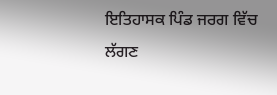ਇਤਿਹਾਸਕ ਪਿੰਡ ਜਰਗ ਵਿੱਚ ਲੱਗਣ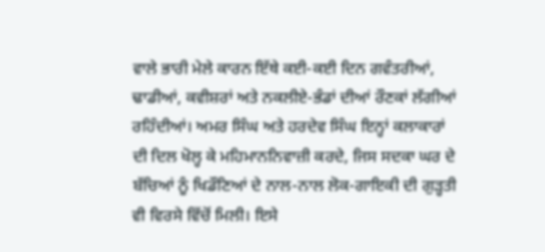ਵਾਲੇ ਭਾਰੀ ਮੇਲੇ ਕਾਰਨ ਇੱਥੇ ਕਈ-ਕਈ ਦਿਨ ਗਵੰਤਰੀਆਂ, ਢਾਡੀਆਂ, ਕਵੀਸ਼ਰਾਂ ਅਤੇ ਨਕਲੀਏ-ਭੰਡਾਂ ਦੀਆਂ ਰੌਣਕਾਂ ਲੱਗੀਆਂ ਰਹਿੰਦੀਆਂ। ਅਮਰ ਸਿੰਘ ਅਤੇ ਹਰਦੇਵ ਸਿੰਘ ਇਨ੍ਹਾਂ ਕਲਾਕਾਰਾਂ ਦੀ ਦਿਲ ਖੋਲ੍ਹ ਕੇ ਮਹਿਮਾਨਨਿਵਾਜ਼ੀ ਕਰਦੇ, ਜਿਸ ਸਦਕਾ ਘਰ ਦੇ ਬੱਚਿਆਂ ਨੂੰ ਖਿਡੌਣਿਆਂ ਦੇ ਨਾਲ-ਨਾਲ ਲੋਕ-ਗਾਇਕੀ ਦੀ ਗੁੜ੍ਹਤੀ ਵੀ ਵਿਰਸੇ ਵਿੱਚੋਂ ਮਿਲੀ। ਇਸੇ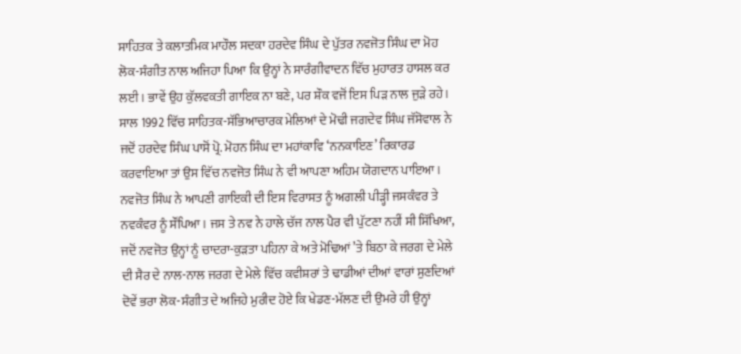ਸਾਹਿਤਕ ਤੇ ਕਲਾਤਮਿਕ ਮਾਹੌਲ ਸਦਕਾ ਹਰਦੇਵ ਸਿੰਘ ਦੇ ਪੁੱਤਰ ਨਵਜੋਤ ਸਿੰਘ ਦਾ ਮੋਹ ਲੋਕ-ਸੰਗੀਤ ਨਾਲ ਅਜਿਹਾ ਪਿਆ ਕਿ ਉਨ੍ਹਾਂ ਨੇ ਸਾਰੰਗੀਵਾਦਨ ਵਿੱਚ ਮੁਹਾਰਤ ਹਾਸਲ ਕਰ ਲਈ। ਭਾਵੇਂ ਉਹ ਕੁੱਲਵਕਤੀ ਗਾਇਕ ਨਾ ਬਣੇ, ਪਰ ਸ਼ੌਕ ਵਜੋਂ ਇਸ ਪਿੜ ਨਾਲ ਜੁੜੇ ਰਹੇ। ਸਾਲ 1992 ਵਿੱਚ ਸਾਹਿਤਕ-ਸੱਭਿਆਚਾਰਕ ਮੇਲਿਆਂ ਦੇ ਮੋਢੀ ਜਗਦੇਵ ਸਿੰਘ ਜੱਸੋਵਾਲ ਨੇ ਜਦੋਂ ਹਰਦੇਵ ਸਿੰਘ ਪਾਸੋਂ ਪ੍ਰੋ. ਮੋਹਨ ਸਿੰਘ ਦਾ ਮਹਾਂਕਾਵਿ ‘ਨਨਕਾਇਣ’ ਰਿਕਾਰਡ ਕਰਵਾਇਆ ਤਾਂ ਉਸ ਵਿੱਚ ਨਵਜੋਤ ਸਿੰਘ ਨੇ ਵੀ ਆਪਣਾ ਅਹਿਮ ਯੋਗਦਾਨ ਪਾਇਆ।
ਨਵਜੋਤ ਸਿੰਘ ਨੇ ਆਪਣੀ ਗਾਇਕੀ ਦੀ ਇਸ ਵਿਰਾਸਤ ਨੂੰ ਅਗਲੀ ਪੀੜ੍ਹੀ ਜਸਕੰਵਰ ਤੇ ਨਵਕੰਵਰ ਨੂੰ ਸੌਂਪਿਆ। ਜਸ ਤੇ ਨਵ ਨੇ ਹਾਲੇ ਚੱਜ ਨਾਲ ਪੈਰ ਵੀ ਪੁੱਟਣਾ ਨਹੀਂ ਸੀ ਸਿੱਖਿਆ, ਜਦੋਂ ਨਵਜੋਤ ਉਨ੍ਹਾਂ ਨੂੰ ਚਾਦਰਾ-ਕੁੜਤਾ ਪਹਿਨਾ ਕੇ ਅਤੇ ਮੋਢਿਆਂ ’ਤੇ ਬਿਠਾ ਕੇ ਜਰਗ ਦੇ ਮੇਲੇ ਦੀ ਸੈਰ ਦੇ ਨਾਲ-ਨਾਲ ਜਰਗ ਦੇ ਮੇਲੇ ਵਿੱਚ ਕਵੀਸ਼ਰਾਂ ਤੇ ਢਾਡੀਆਂ ਦੀਆਂ ਵਾਰਾਂ ਸੁਣਦਿਆਂ ਦੋਵੇਂ ਭਰਾ ਲੋਕ-ਸੰਗੀਤ ਦੇ ਅਜਿਹੇ ਮੁਰੀਦ ਹੋਏ ਕਿ ਖੇਡਣ-ਮੱਲਣ ਦੀ ਉਮਰੇ ਹੀ ਉਨ੍ਹਾਂ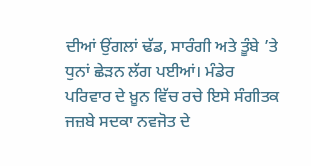ਦੀਆਂ ਉਂਗਲਾਂ ਢੱਡ, ਸਾਰੰਗੀ ਅਤੇ ਤੂੰਬੇ ’ਤੇ ਧੁਨਾਂ ਛੇੜਨ ਲੱਗ ਪਈਆਂ। ਮੰਡੇਰ ਪਰਿਵਾਰ ਦੇ ਖ਼ੂਨ ਵਿੱਚ ਰਚੇ ਇਸੇ ਸੰਗੀਤਕ ਜਜ਼ਬੇ ਸਦਕਾ ਨਵਜੋਤ ਦੇ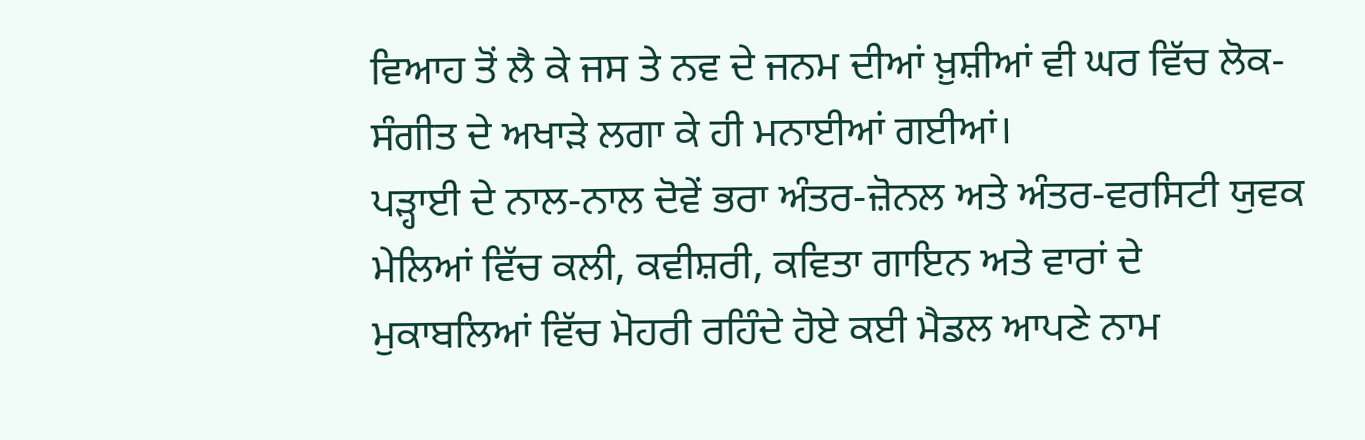ਵਿਆਹ ਤੋਂ ਲੈ ਕੇ ਜਸ ਤੇ ਨਵ ਦੇ ਜਨਮ ਦੀਆਂ ਖ਼ੁਸ਼ੀਆਂ ਵੀ ਘਰ ਵਿੱਚ ਲੋਕ-ਸੰਗੀਤ ਦੇ ਅਖਾੜੇ ਲਗਾ ਕੇ ਹੀ ਮਨਾਈਆਂ ਗਈਆਂ।
ਪੜ੍ਹਾਈ ਦੇ ਨਾਲ-ਨਾਲ ਦੋਵੇਂ ਭਰਾ ਅੰਤਰ-ਜ਼ੋਨਲ ਅਤੇ ਅੰਤਰ-ਵਰਸਿਟੀ ਯੁਵਕ ਮੇਲਿਆਂ ਵਿੱਚ ਕਲੀ, ਕਵੀਸ਼ਰੀ, ਕਵਿਤਾ ਗਾਇਨ ਅਤੇ ਵਾਰਾਂ ਦੇ ਮੁਕਾਬਲਿਆਂ ਵਿੱਚ ਮੋਹਰੀ ਰਹਿੰਦੇ ਹੋਏ ਕਈ ਮੈਡਲ ਆਪਣੇ ਨਾਮ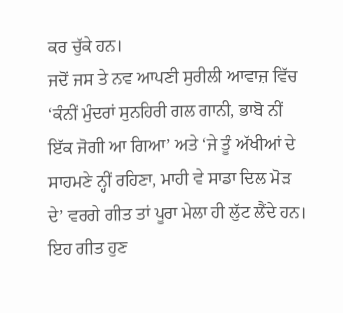ਕਰ ਚੁੱਕੇ ਹਨ।
ਜਦੋਂ ਜਸ ਤੇ ਨਵ ਆਪਣੀ ਸੁਰੀਲੀ ਆਵਾਜ਼ ਵਿੱਚ ‘ਕੰਨੀਂ ਮੁੰਦਰਾਂ ਸੁਨਹਿਰੀ ਗਲ ਗਾਨੀ, ਭਾਬੋ ਨੀਂ ਇੱਕ ਜੋਗੀ ਆ ਗਿਆ’ ਅਤੇ ‘ਜੇ ਤੂੰ ਅੱਖੀਆਂ ਦੇ ਸਾਹਮਣੇ ਨ੍ਹੀਂ ਰਹਿਣਾ, ਮਾਹੀ ਵੇ ਸਾਡਾ ਦਿਲ ਮੋੜ ਦੇ’ ਵਰਗੇ ਗੀਤ ਤਾਂ ਪੂਰਾ ਮੇਲਾ ਹੀ ਲੁੱਟ ਲੈਂਦੇ ਹਨ। ਇਹ ਗੀਤ ਹੁਣ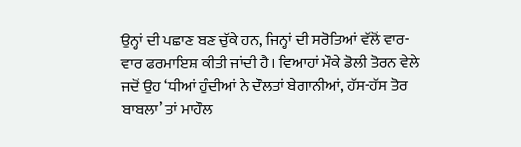ਉਨ੍ਹਾਂ ਦੀ ਪਛਾਣ ਬਣ ਚੁੱਕੇ ਹਨ, ਜਿਨ੍ਹਾਂ ਦੀ ਸਰੋਤਿਆਂ ਵੱਲੋਂ ਵਾਰ-ਵਾਰ ਫਰਮਾਇਸ਼ ਕੀਤੀ ਜਾਂਦੀ ਹੈ। ਵਿਆਹਾਂ ਮੌਕੇ ਡੋਲੀ ਤੋਰਨ ਵੇਲੇ ਜਦੋਂ ਉਹ ‘ਧੀਆਂ ਹੁੰਦੀਆਂ ਨੇ ਦੌਲਤਾਂ ਬੇਗਾਨੀਆਂ, ਹੱਸ-ਹੱਸ ਤੋਰ ਬਾਬਲਾ’ ਤਾਂ ਮਾਹੌਲ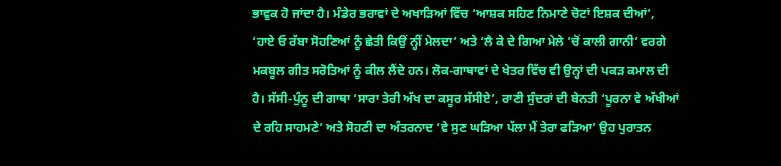ਭਾਵੁਕ ਹੋ ਜਾਂਦਾ ਹੈ। ਮੰਡੇਰ ਭਰਾਵਾਂ ਦੇ ਅਖਾੜਿਆਂ ਵਿੱਚ ‘ਆਸ਼ਕ ਸਹਿਣ ਨਿਮਾਣੇ ਚੋਟਾਂ ਇਸ਼ਕ ਦੀਆਂ’, ‘ਹਾਏ ਓ ਰੱਬਾ ਸੋਹਣਿਆਂ ਨੂੰ ਛੇਤੀ ਕਿਉਂ ਨ੍ਹੀਂ ਮੇਲਦਾ’ ਅਤੇ ‘ਲੈ ਕੇ ਦੇ ਗਿਆ ਮੇਲੇ ’ਚੋਂ ਕਾਲੀ ਗਾਨੀ’ ਵਰਗੇ ਮਕਬੂਲ ਗੀਤ ਸਰੋਤਿਆਂ ਨੂੰ ਕੀਲ ਲੈਂਦੇ ਹਨ। ਲੋਕ-ਗਾਥਾਵਾਂ ਦੇ ਖੇਤਰ ਵਿੱਚ ਵੀ ਉਨ੍ਹਾਂ ਦੀ ਪਕੜ ਕਮਾਲ ਦੀ ਹੈ। ਸੱਸੀ-ਪੁੰਨੂ ਦੀ ਗਾਥਾ ‘ਸਾਰਾ ਤੇਰੀ ਅੱਖ ਦਾ ਕਸੂਰ ਸੱਸੀਏ’, ਰਾਣੀ ਸੁੰਦਰਾਂ ਦੀ ਬੇਨਤੀ ‘ਪੂਰਨਾ ਵੇ ਅੱਖੀਆਂ ਦੇ ਰਹਿ ਸਾਹਮਣੇ’ ਅਤੇ ਸੋਹਣੀ ਦਾ ਅੰਤਰਨਾਦ ‘ਵੇ ਸੁਣ ਘੜਿਆ ਪੱਲਾ ਮੈਂ ਤੇਰਾ ਫੜਿਆ’ ਉਹ ਪੁਰਾਤਨ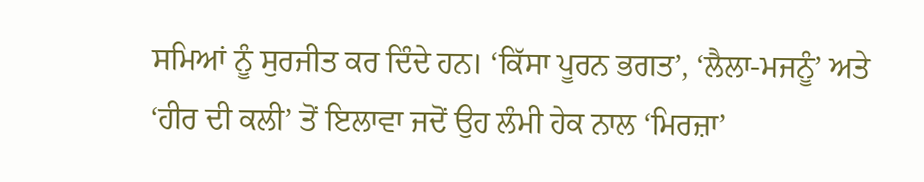ਸਮਿਆਂ ਨੂੰ ਸੁਰਜੀਤ ਕਰ ਦਿੰਦੇ ਹਨ। ‘ਕਿੱਸਾ ਪੂਰਨ ਭਗਤ’, ‘ਲੈਲਾ-ਮਜਨੂੰ’ ਅਤੇ ‘ਹੀਰ ਦੀ ਕਲੀ’ ਤੋਂ ਇਲਾਵਾ ਜਦੋਂ ਉਹ ਲੰਮੀ ਹੇਕ ਨਾਲ ‘ਮਿਰਜ਼ਾ’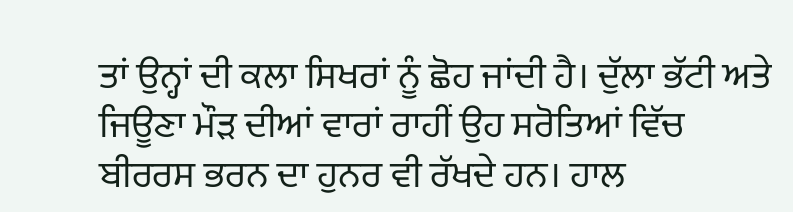ਤਾਂ ਉਨ੍ਹਾਂ ਦੀ ਕਲਾ ਸਿਖਰਾਂ ਨੂੰ ਛੋਹ ਜਾਂਦੀ ਹੈ। ਦੁੱਲਾ ਭੱਟੀ ਅਤੇ ਜਿਊਣਾ ਮੌੜ ਦੀਆਂ ਵਾਰਾਂ ਰਾਹੀਂ ਉਹ ਸਰੋਤਿਆਂ ਵਿੱਚ ਬੀਰਰਸ ਭਰਨ ਦਾ ਹੁਨਰ ਵੀ ਰੱਖਦੇ ਹਨ। ਹਾਲ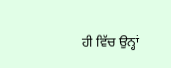ਹੀ ਵਿੱਚ ਉਨ੍ਹਾਂ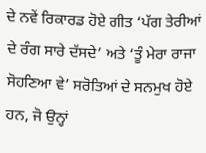ਦੇ ਨਵੇਂ ਰਿਕਾਰਡ ਹੋਏ ਗੀਤ ‘ਪੱਗ ਤੇਰੀਆਂ ਦੇ ਰੰਗ ਸਾਰੇ ਦੱਸਦੇ’ ਅਤੇ ‘ਤੂੰ ਮੇਰਾ ਰਾਜਾ ਸੋਹਣਿਆ ਵੇ’ ਸਰੋਤਿਆਂ ਦੇ ਸਨਮੁਖ ਹੋਏ ਹਨ, ਜੋ ਉਨ੍ਹਾਂ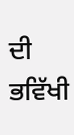ਦੀ ਭਵਿੱਖੀ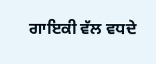ਗਾਇਕੀ ਵੱਲ ਵਧਦੇ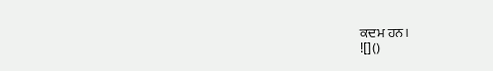ਕਦਮ ਹਨ।
![]()